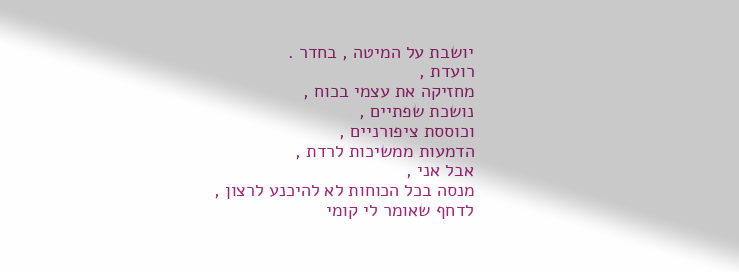יושבת על המיטה , בחדר .
רועדת ,
מחזיקה את עצמי בכוח ,
נושכת שפתיים ,
וכוססת ציפורניים ,
הדמעות ממשיכות לרדת ,
אבל אני ,
מנסה בכל הכוחות לא להיכנע לרצון ,
לדחף שאומר לי קומי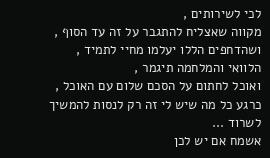לכי לשירותים ,
מקווה שאצליח להתגבר על זה עד הסוף ,
ושהדחפים הללו יעלמו מחיי לתמיד ,
הלוואי והמלחמה תיגמר ,
ואוכל לחתום על הסכם שלום עם האוכל ,
כרגע כל מה שיש לי זה רק לנסות להמשיך לשרוד ...
אשמח אם יש לכן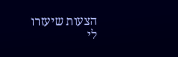הצעות שיעזרו לי